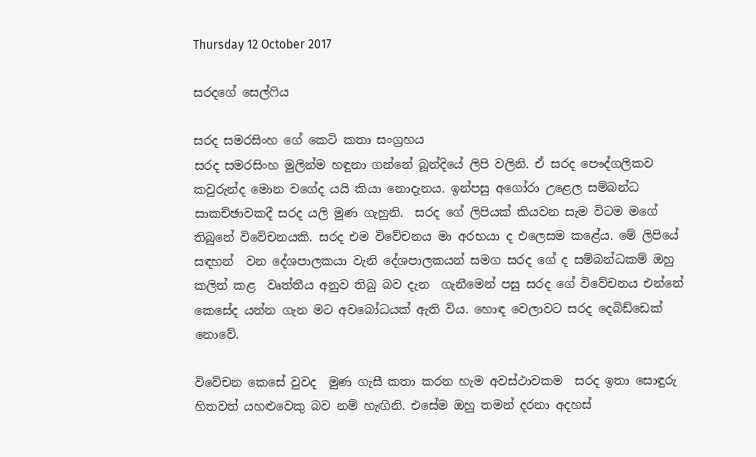Thursday 12 October 2017

සරදගේ සෙල්ෆිය

සරද සමරසිංහ ගේ කෙටි කතා සංග්‍රහය
සරද සමරසිංහ මුලින්ම හඳුනා ගන්නේ බූන්දියේ ලිපි වලිනි. ඒ සරද පෞද්ගලිකව කවුරුන්ද මොන වගේද යයි කියා නොදැනය. ඉන්පසු අගෝරා උළෙල සම්බන්ධ  සාකච්ඡාවකදී සරද යලි මුණ ගැහුනි.  සරද ගේ ලිපියක් කියවන සැම විටම මගේ තිබුනේ විවේචනයකි. සරද එම විවේචනය මා අරභයා ද එලෙසම කළේය. මේ ලිපියේ සඳහන්  වන දේශපාලකයා වැනි දේශපාලකයන් සමග සරද ගේ ද සම්බන්ධකම් ඔහු කලින් කළ  වෘත්තීය අනුව තිබු බව දැන  ගැනීමෙන් පසු සරද ගේ විවේචනය එන්නේ කෙසේද යන්න ගැන මට අවබෝධයක් ඇති විය. හොඳ වෙලාවට සරද දෙබිඩ්ඩෙක්  නොවේ.

විවේචන කෙසේ වුවද  මුණ ගැසී කතා කරන හැම අවස්ථාවකම  සරද ඉතා සොඳුරු හිතවත් යහළුවෙකු බව නම් හැඟිනි. එසේම ඔහු තමන් දරනා අදහස්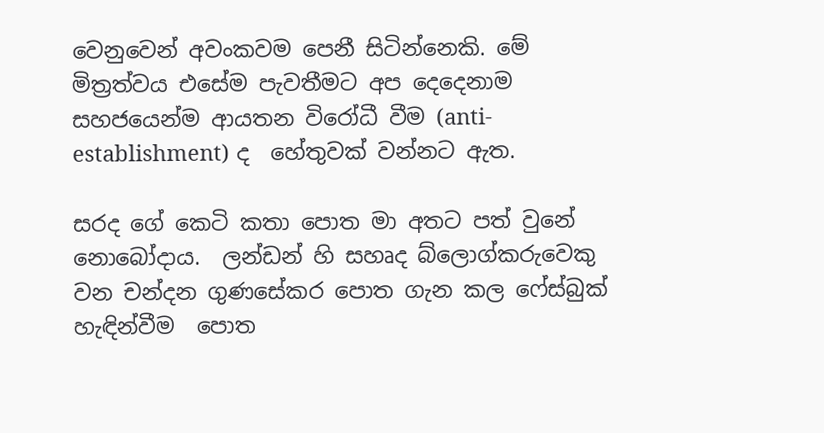වෙනුවෙන් අවංකවම පෙනී සිටින්නෙකි. මේ මිත්‍රත්වය එසේම පැවතීමට අප දෙදෙනාම සහජයෙන්ම ආයතන විරෝධී වීම (anti-establishment) ද  හේතුවක් වන්නට ඇත.

සරද ගේ කෙටි කතා පොත මා අතට පත් වුනේ නොබෝදාය.  ලන්ඩන් හි සහෘද බ්ලොග්කරුවෙකු වන චන්දන ගුණසේකර පොත ගැන කල ෆේස්බුක් හැඳින්වීම  පොත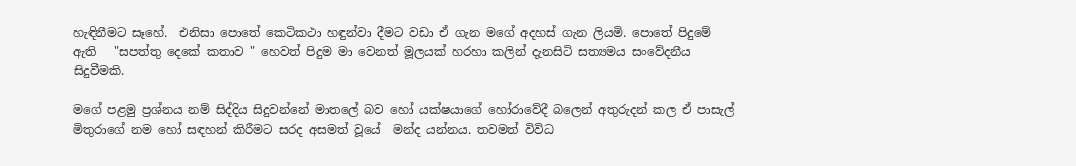හැඳිනීමට සෑහේ.  එනිසා පොතේ කෙටිකථා හඳුන්වා දීමට වඩා ඒ ගැන මගේ අදහස් ගැන ලියමි. පොතේ පිදුමේ ඇති   "සපත්තු දෙකේ කතාව " හෙවත් පිදුම මා වෙනත් මූලයක් හරහා කලින් දැනසිටි සත්‍යමය සංවේදනීය  සිදුවීමකි.

මගේ පළමු ප්‍රශ්නය නම් සිද්දිය සිදුවන්නේ මාතලේ බව හෝ යක්ෂයාගේ හෝරාවේදී බලෙන් අතුරුදන් කල ඒ පාසැල් මිතුරාගේ නම හෝ සඳහන් කිරීමට සරද අසමත් වූයේ  මන්ද යන්නය. තවමත් විවිධ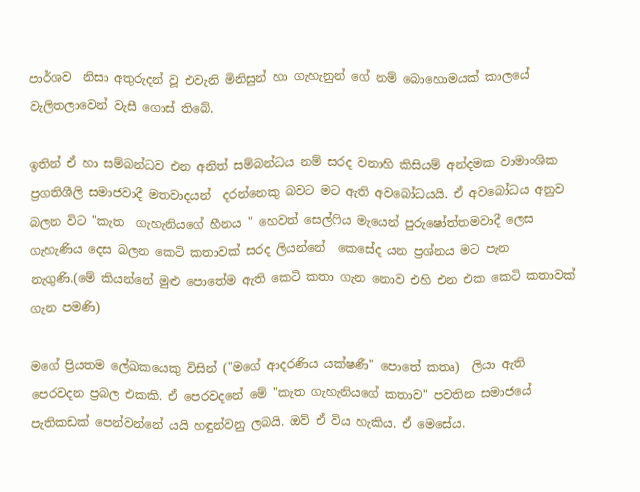පාර්ශව  නිසා අතුරුදන් වූ එවැනි මිනිසුන් හා ගැහැනුන් ගේ නම් බොහොමයක් කාලයේ වැලිතලාවෙන් වැසී ගොස් තිබේ.

ඉතින් ඒ හා සම්බන්ධව එන අනිත් සම්බන්ධය නම් සරද වනාහි කිසියම් අන්දමක වාමාංශික  ප්‍රගතිශීලි සමාජවාදී මතවාදයන්  දරන්නෙකු බවට මට ඇති අවබෝධයයි. ඒ අවබෝධය අනුව බලන විට "කැත  ගැහැනියගේ හීනය " හෙවත් සෙල්ෆිය මැයෙන් පුරුෂෝත්තමවාදී ලෙස ගැහැණිය දෙස බලන කෙටි කතාවක් සරද ලියන්නේ  කෙසේද යන ප්‍රශ්නය මට පැන නැගුණි.(මේ කියන්නේ මුළු පොතේම ඇති කෙටි කතා ගැන නොව එහි එන එක කෙටි කතාවක් ගැන පමණි)

මගේ ප්‍රියතම ලේඛකයෙකු විසින් ("මගේ ආදරණිය යක්ෂණී" පොතේ කතෘ)  ලියා ඇති පෙරවදන ප්‍රබල එකකි. ඒ පෙරවදනේ මේ "කැත ගැහැනියගේ කතාව" පවතින සමාජයේ පැතිකඩක් පෙන්වන්නේ යයි හඳුන්වනු ලබයි. ඔව් ඒ විය හැකිය. ඒ මෙසේය.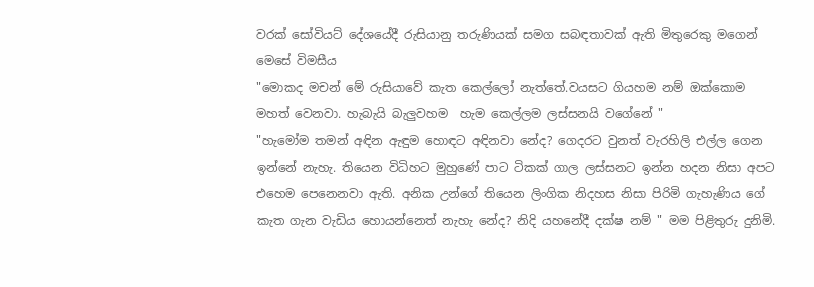වරක් සෝවියට් දේශයේදී රුසියානු තරුණියක් සමග සබඳතාවක් ඇති මිතුරෙකු මගෙන් මෙසේ විමසීය
"මොකද මචන් මේ රුසියාවේ කැත කෙල්ලෝ නැත්තේ.වයසට ගියහම නම් ඔක්කොම මහත් වෙනවා. හැබැයි බැලුවහම  හැම කෙල්ලම ලස්සනයි වගේනේ "
"හැමෝම තමන් අඳින ඇඳුම හොඳට අඳිනවා නේද? ගෙදරට වුනත් වැරහිලි එල්ල ගෙන ඉන්නේ නැහැ. තියෙන විධිහට මුහුණේ පාට ටිකක් ගාල ලස්සනට ඉන්න හදන නිසා අපට එහෙම පෙනෙනවා ඇති. අනික උන්ගේ තියෙන ලිංගික නිදහස නිසා පිරිමි ගැහැණිය ගේ කැත ගැන වැඩිය හොයන්නෙත් නැහැ නේද? නිදි යහනේදී දක්ෂ නම් " මම පිළිතුරු දුනිමි.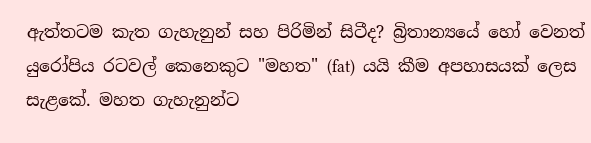ඇත්තටම කැත ගැහැනුන් සහ පිරිමින් සිටීද? බ්‍රිතාන්‍යයේ හෝ වෙනත් යුරෝපිය රටවල් කෙනෙකුට "මහත" (fat)  යයි කීම අපහාසයක් ලෙස සැළකේ. මහත ගැහැනුන්ට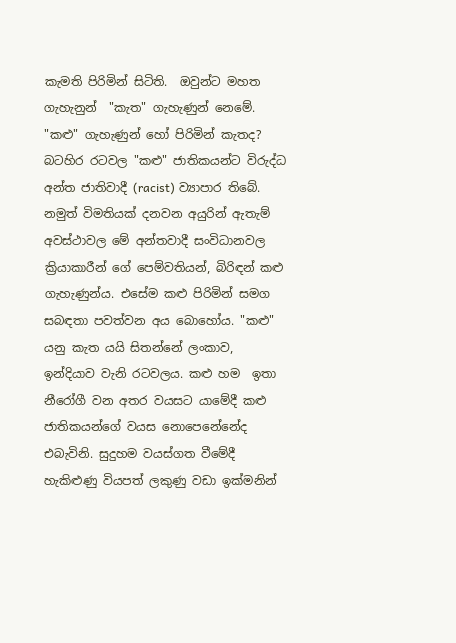කැමති පිරිමින් සිටිති.  ඔවුන්ට මහත ගැහැනුන්  "කැත" ගැහැණුන් නෙමේ. "කළු" ගැහැණුන් හෝ පිරිමින් කැතද? බටහිර රටවල "කළු" ජාතිකයන්ට විරුද්ධ අන්ත ජාතිවාදී (racist) ව්‍යාපාර තිබේ. නමුත් විමතියක් දනවන අයුරින් ඇතැම් අවස්ථාවල මේ අන්තවාදී සංවිධානවල ක්‍රියාකාරීන් ගේ පෙම්වතියන්, බිරිඳන් කළු ගැහැණුන්ය. එසේම කළු පිරිමින් සමග සබඳතා පවත්වන අය බොහෝය. "කළු" යනු කැත යයි සිතන්නේ ලංකාව, ඉන්දියාව වැනි රටවලය. කළු හම  ඉතා නීරෝගී වන අතර වයසට යාමේදී කළු ජාතිකයන්ගේ වයස නොපෙනේනේද එබැවිනි. සුදුහම වයස්ගත වීමේදී හැකිළුණු වියපත් ලකුණු වඩා ඉක්මනින්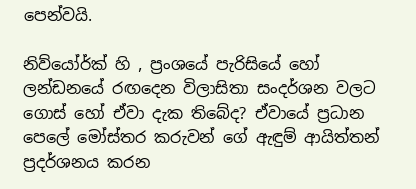පෙන්වයි.

නිව්යෝර්ක් හි , ප්‍රංශයේ පැරිසියේ හෝ  ලන්ඩනයේ රඟදෙන විලාසිතා සංදර්ශන වලට ගොස් හෝ ඒවා දැක තිබේද? ඒවායේ ප්‍රධාන පෙලේ මෝස්‌තර කරුවන් ගේ ඇඳුම් ආයිත්තන්  ප්‍රදර්ශනය කරන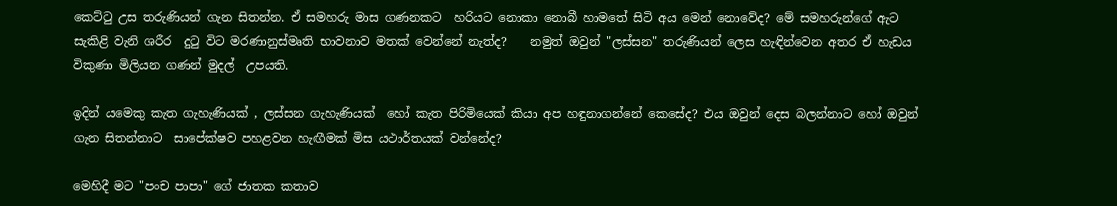කෙට්ටු උස තරුණියන් ගැන සිතන්න. ඒ සමහරු මාස ගණනකට  හරියට නොකා නොබී හාමතේ සිටි අය මෙන් නොවේද? මේ සමහරුන්ගේ ඇට සැකිළි වැනි ශරීර  දුටු විට මරණානුස්මෘති භාවනාව මතක් වෙන්නේ නැත්ද?    නමුත් ඔවුන් "ලස්සන" තරුණියන් ලෙස හැඳින්වෙන අතර ඒ හැඩය විකුණා මිලියන ගණන් මුදල්  උපයති.

ඉදින් යමෙකු කැත ගැහැණියක් , ලස්සන ගැහැණියක්  හෝ කැත පිරිමියෙක් කියා අප හඳුනාගන්නේ කෙසේද? එය ඔවුන් දෙස බලන්නාට හෝ ඔවුන් ගැන සිතන්නාට  සාපේක්ෂව පහළවන හැඟීමක් මිස යථාර්තයක් වන්නේද?

මෙහිදී මට "පංච පාපා" ගේ ජාතක කතාව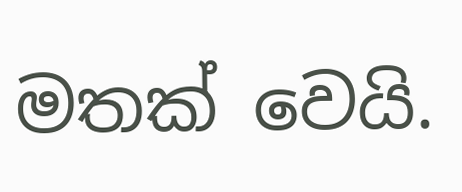මතක් වෙයි.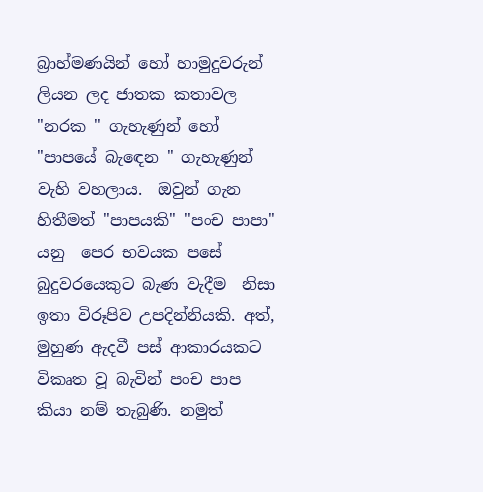බ්‍රාහ්මණයින් හෝ හාමුදුවරුන් ලියන ලද ජාතක කතාවල "නරක " ගැහැණුන් හෝ "පාපයේ බැඳෙන " ගැහැණුන් වැහි වහලාය.  ඔවුන් ගැන හිතීමත් "පාපයකි" "පංච පාපා" යනු  පෙර භවයක පසේ බුදුවරයෙකුට බැණ වැදීම  නිසා ඉතා විරූපිව උපදින්නියකි. අත්, මුහුණ ඇදවී පස් ආකාරයකට විකෘත වූ බැවින් පංච පාප කියා නම් තැබුණි. නමුත්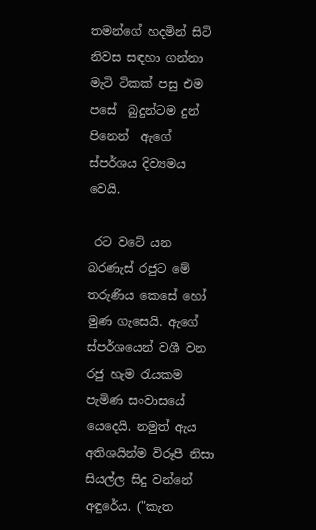තමන්ගේ හදමින් සිටි නිවස සඳහා ගන්නා මැටි ටිකක් පසු එම පසේ  බුදුන්ටම දුන්  පිනෙන්  ඇගේ ස්පර්ශය දිව්‍යමය වෙයි.

 රට වටේ යන බරණැස් රජුට මේ තරුණිය කෙසේ හෝ  මුණ ගැසෙයි. ඇගේ   ස්පර්ශයෙන් වශී වන රජු හැම රැයකම පැමිණ සංවාසයේ යෙදෙයි. නමුත් ඇය අතිශයින්ම විරූපී නිසා සියල්ල සිදු වන්නේ අඳුරේය. ("කැත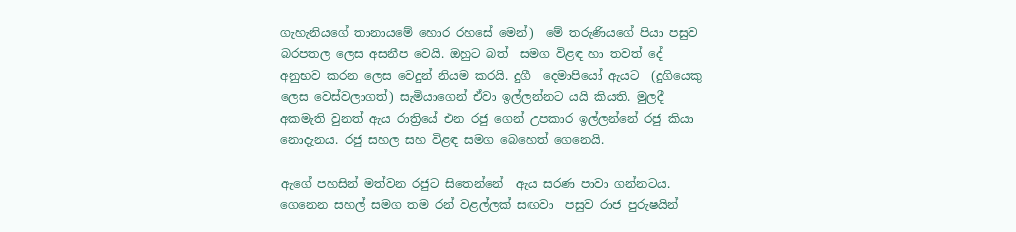ගැහැනියගේ තානායමේ හොර රහසේ මෙන්)  මේ තරුණියගේ පියා පසුව බරපතල ලෙස අසනීප වෙයි. ඔහුට බත්  සමග විළඳ හා තවත් දේ අනුභව කරන ලෙස වෙදුන් නියම කරයි. දුගී  දෙමාපියෝ ඇයට  (දුගියෙකු ලෙස වෙස්වලාගත්) සැමියාගෙන් ඒවා ඉල්ලන්නට යයි කියති. මුලදී අකමැති වුනත් ඇය රාත්‍රියේ එන රජු ගෙන් උපකාර ඉල්ලන්නේ රජු කියා නොදැනය. රජු සහල සහ විළඳ සමග බෙහෙත් ගෙනෙයි.

ඇගේ පහසින් මත්වන රජුට සිතෙන්නේ  ඇය සරණ පාවා ගන්නටය. ගෙනෙන සහල් සමග තම රන් වළල්ලක් සඟවා  පසුව රාජ පුරුෂයින්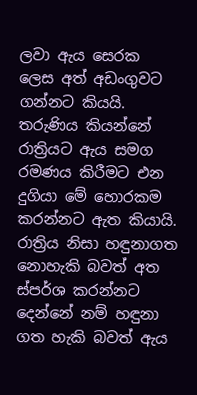ලවා ඇය සෙරක ලෙස අත් අඩංගුවට ගන්නට කියයි. තරුණිය කියන්නේ රාත්‍රියට ඇය සමග රමණය කිරීමට එන දුගියා මේ හොරකම කරන්නට ඇත කියායි. රාත්‍රිය නිසා හඳුනාගත නොහැකි බවත් අත ස්පර්ශ කරන්නට දෙන්නේ නම් හඳුනා ගත හැකි බවත් ඇය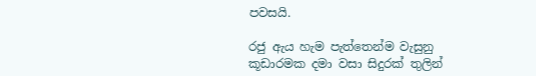පවසයි.

රජු ඇය හැම පැත්තෙන්ම වැසුනු   කූඩාරමක දමා වසා සිදුරක් තුලින්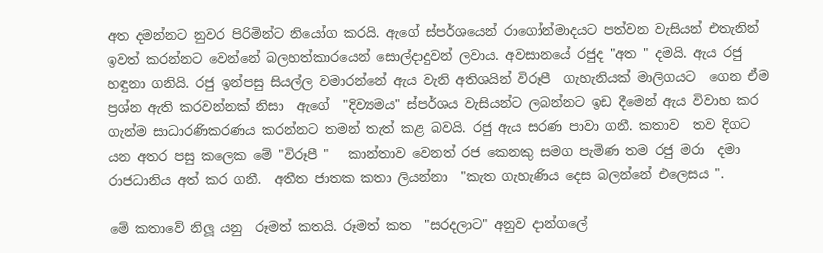අත දමන්නට නුවර පිරිමින්ට නියෝග කරයි. ඇගේ ස්පර්ශයෙන් රාගෝන්මාදයට පත්වන වැසියන් එතැනින් ඉවත් කරන්නට වෙන්නේ බලහත්කාරයෙන් සොල්දාදුවන් ලවාය. අවසානයේ රජුද "අත " දමයි. ඇය රජු හඳුනා ගනියි. රජු ඉන්පසු සියල්ල වමාරන්නේ ඇය වැනි අතිශයින් විරූපී  ගැහැනියක් මාලිගයට  ගෙන ඒම  ප්‍රශ්න ඇති කරවන්නක් නිසා  ඇගේ  "දිව්‍යමය" ස්පර්ශය වැසියන්ට ලබන්නට ඉඩ දීමෙන් ඇය විවාහ කර ගැන්ම සාධාරණිකරණය කරන්නට තමන් තැත් කළ බවයි. රජු ඇය සරණ පාවා ගනී. කතාව  තව දිගට යන අතර පසු කලෙක මේ "විරූපී "   කාන්තාව වෙනත් රජ කෙනකු සමග පැමිණ තම රජු මරා  දමා රාජධානිය අත් කර ගනී.  අතීත ජාතක කතා ලියන්නා  "කැත ගැහැණිය දෙස බලන්නේ එලෙසය ".

මේ කතාවේ නිලූ යනු  රූමත් කතයි. රූමත් කත  "සරදලාට" අනුව දාන්ගලේ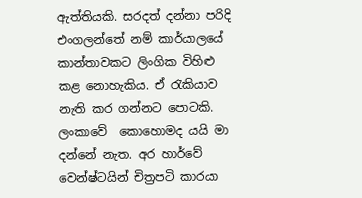ඇත්තියකි. සරදත් දන්නා පරිදි එංගලන්තේ නම් කාර්යාලයේ කාන්තාවකට ලිංගික විහිළු කළ නොහැකිය. ඒ රැකියාව නැති කර ගන්නට පොටකි. ලංකාවේ  කොහොමද යයි මා දන්නේ නැත. අර හාර්වේ වෙන්ෂ්ටයින් චිත්‍රපටි කාරයා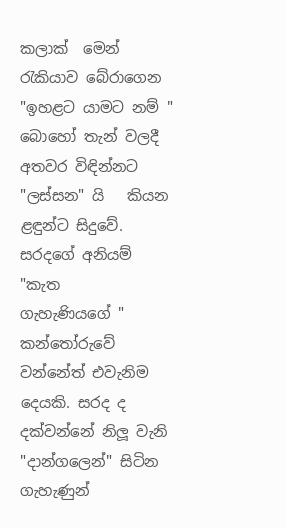කලාක්  මෙන් රැකියාව බේරාගෙන "ඉහළට යාමට නම් " බොහෝ තැන් වලදී අතවර විඳින්නට "ලස්සන" යි   කියන  ළඳුන්ට සිදුවේ.   සරදගේ අනියම් "කැත   ගැහැණියගේ " කන්තෝරුවේ වන්නේත් එවැනිම දෙයකි. සරද ද දක්වන්නේ නිලූ වැනි "දාන්ගලෙන්" සිටින ගැහැණුන්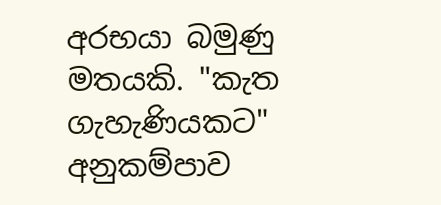අරභයා බමුණු මතයකි. "කැත ගැහැණියකට"   අනුකම්පාව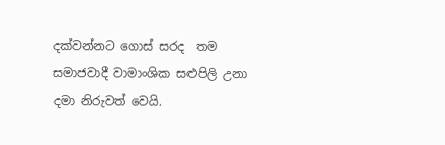දක්වන්නට ගොස් සරද  තම සමාජවාදී වාමාංශික සළුපිලි උනා දමා නිරුවත් වෙයි.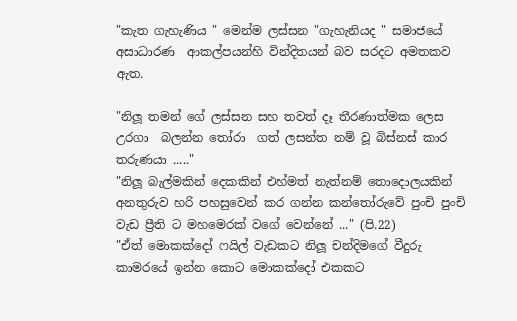"කැත ගැහැණිය " මෙන්ම ලස්සන "ගැහැනියද " සමාජයේ අසාධාරණ  ආකල්පයන්හි වින්දිතයන් බව සරදට අමතකව ඇත.

"නිලූ තමන් ගේ ලස්සන සහ තවත් දෑ තීරණාත්මක ලෙස උරගා  බලන්න තෝරා  ගත් ලසන්ත නම් වූ බිස්නස් කාර තරුණයා ....."
"නිලූ බැල්මකින් දෙකකින් එහ්මත් නැත්නම් තොදොලයකින් අනතුරුව හරි පහසුවෙන් කර ගන්න කන්තෝරුවේ පුංචි පුංචි වැඩ ප්‍රීති ට මහමෙරක් වගේ වෙන්නේ ..." (පි.22)
"ඒත් මොකක්දෝ ෆයිල් වැඩකට නිලූ චන්දිමගේ වීදුරු කාමරයේ ඉන්න කොට මොකක්දෝ එකකට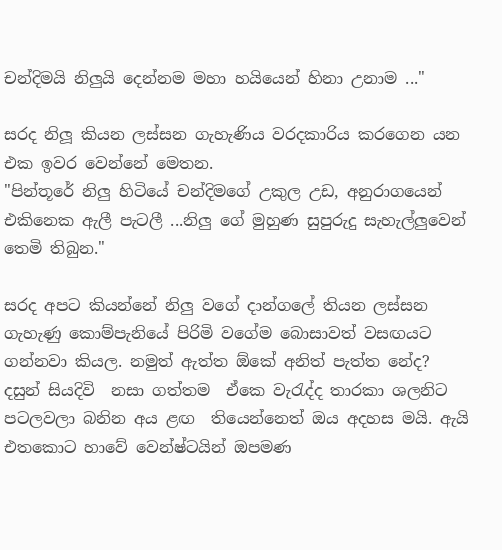චන්දිමයි නිලුයි දෙන්නම මහා හයියෙන් හිනා උනාම ..."

සරද නිලූ කියන ලස්සන ගැහැණිය වරදකාරිය කරගෙන යන එක ඉවර වෙන්නේ මෙතන.
"පින්තූරේ නිලු හිටියේ චන්දිමගේ උකුල උඩ, අනුරාගයෙන් එකිනෙක ඇලී පැටලී ...නිලු ගේ මුහුණ සුපුරුදු සැහැල්ලුවෙන් තෙමි තිබුන."

සරද අපට කියන්නේ නිලු වගේ දාන්ගලේ තියන ලස්සන ගැහැණු කොම්පැනියේ පිරිමි වගේම බොසාවත් වසඟයට ගන්නවා කියල. නමුත් ඇත්ත ඕකේ අනිත් පැත්ත නේද?
දසුන් සියදිවි  නසා ගත්තම  ඒකෙ වැරැද්ද තාරකා ශලනිට පටලවලා බනින අය ළඟ  තියෙන්නෙත් ඔය අදහස මයි. ඇයි එතකොට හාවේ වෙන්ෂ්ටයින් ඔපමණ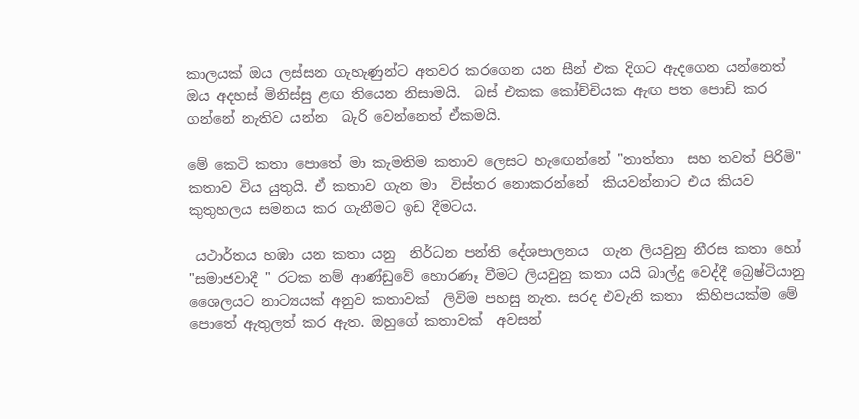කාලයක් ඔය ලස්සන ගැහැණුන්ට අතවර කරගෙන යන සීන් එක දිගට ඇදගෙන යන්නෙත් ඔය අදහස් මිනිස්සු ළඟ තියෙන නිසාමයි.  බස් එකක කෝච්චියක ඇඟ පත පොඩි කර ගන්නේ නැතිව යන්න  බැරි වෙන්නෙත් ඒකමයි.

මේ කෙටි කතා පොතේ මා කැමතිම කතාව ලෙසට හැඟෙන්නේ "තාත්තා  සහ තවත් පිරිමි" කතාව විය යුතුයි. ඒ කතාව ගැන මා  විස්තර නොකරන්නේ  කියවන්නාට එය කියව  කුතුහලය සමනය කර ගැනීමට ඉඩ දීමටය.

 යථාර්තය හඹා යන කතා යනු  නිර්ධන පන්ති දේශපාලනය  ගැන ලියවුනු නීරස කතා හෝ "සමාජවාදී " රටක නම් ආණ්ඩුවේ හොරණෑ වීමට ලියවුනු කතා යයි බාල්දු වෙද්දී බ්‍රෙෂ්ටියානු ශෛලයට නාට්‍යයක් අනුව කතාවක්  ලිවිම පහසු නැත. සරද එවැනි කතා  කිහිපයක්ම මේ පොතේ ඇතුලත් කර ඇත. ඔහුගේ කතාවක්  අවසන්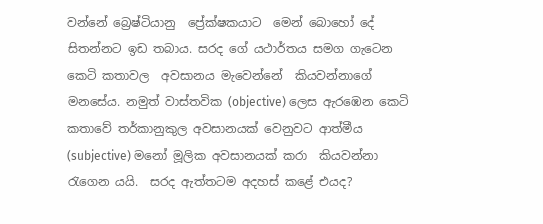වන්නේ බ්‍රෙෂ්ටියානු  ප්‍රේක්ෂකයාට  මෙන් බොහෝ දේ සිතන්නට ඉඩ තබාය. සරද ගේ යථාර්තය සමග ගැටෙන කෙටි කතාවල  අවසානය මැවෙන්නේ  කියවන්නාගේ මනසේය. නමුත් වාස්තවික (objective) ලෙස ඇරඹෙන කෙටි කතාවේ තර්කානුකුල අවසානයක් වෙනුවට ආත්මීය (subjective) මනෝ මූලික අවසානයක් කරා  කියවන්නා රැගෙන යයි.  සරද ඇත්තටම අදහස් කළේ එයද?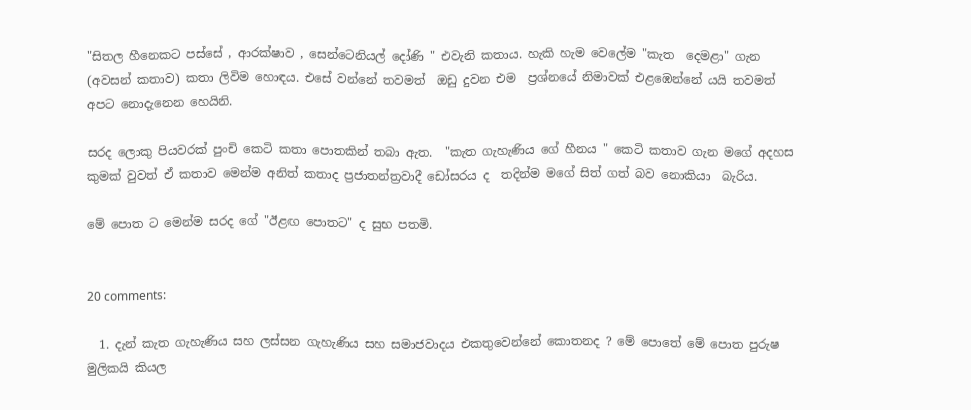"සිතල හීනෙකට පස්සේ , ආරක්ෂාව , සෙන්ටෙනියල් දෝණි " එවැනි කතාය. හැකි හැම වෙලේම "කැත  දෙමළා" ගැන (අවසන් කතාව) කතා ලිවිම හොඳය. එසේ වන්නේ තවමත්  ඔඩු දුවන එම  ප්‍රශ්නයේ නිමාවක් එළඹෙන්නේ යයි තවමත් අපට නොදැනෙන හෙයිනි.

සරද ලොකු පියවරක් පුංචි කෙටි කතා පොතකින් තබා ඇත.  "කැත ගැහැණිය ගේ හීනය " කෙටි කතාව ගැන මගේ අදහස කුමක් වුවත් ඒ කතාව මෙන්ම අනිත් කතාද ප්‍රජාතන්ත්‍රවාදී ඩෝසරය ද  තදින්ම මගේ සිත් ගත් බව නොකියා  බැරිය.

මේ පොත ට මෙන්ම සරද ගේ "ඊළඟ පොතට" ද සුභ පතමි.


20 comments:

  1. දැන් කැත ගැහැණිය සහ ලස්සන ගැහැණිය සහ සමාජවාදය එකතුවෙන්නේ කොතනද ? මේ පොතේ මේ පොත පුරුෂ මුලිකයි කියල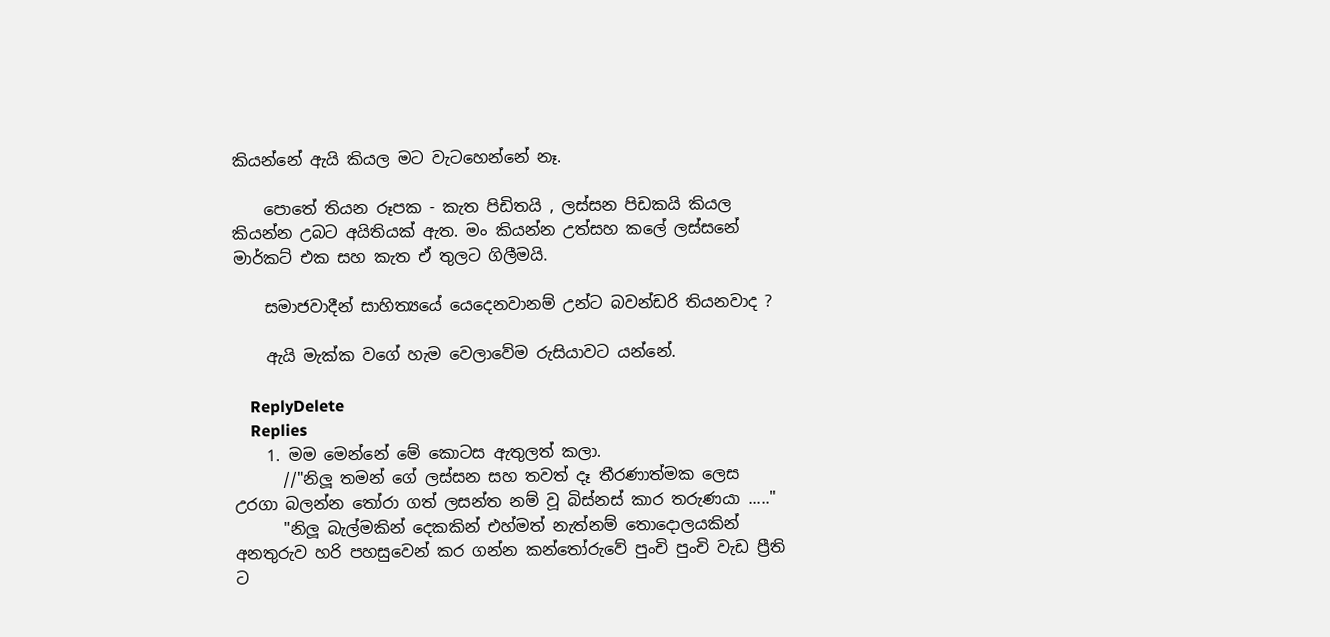කියන්නේ ඇයි කියල මට වැටහෙන්නේ නෑ.

    පොතේ තියන රූපක - කැත පිඩිතයි , ලස්සන පිඩකයි කියල කියන්න උබට අයිතියක් ඇත. මං කියන්න උත්සහ කලේ ලස්සනේ මාර්කට් එක සහ කැත ඒ තුලට ගිලීමයි.

    සමාජවාදීන් සාහිත්‍යයේ යෙදෙනවානම් උන්ට බවන්ඩරි තියනවාද ?

    ඇයි මැක්ක වගේ හැම වෙලාවේම රුසියාවට යන්නේ.

    ReplyDelete
    Replies
    1. මම මෙන්නේ මේ කොටස ඇතුලත් කලා.
      //"නිලූ තමන් ගේ ලස්සන සහ තවත් දෑ තීරණාත්මක ලෙස උරගා බලන්න තෝරා ගත් ලසන්ත නම් වූ බිස්නස් කාර තරුණයා ....."
      "නිලූ බැල්මකින් දෙකකින් එහ්මත් නැත්නම් තොදොලයකින් අනතුරුව හරි පහසුවෙන් කර ගන්න කන්තෝරුවේ පුංචි පුංචි වැඩ ප්‍රීති ට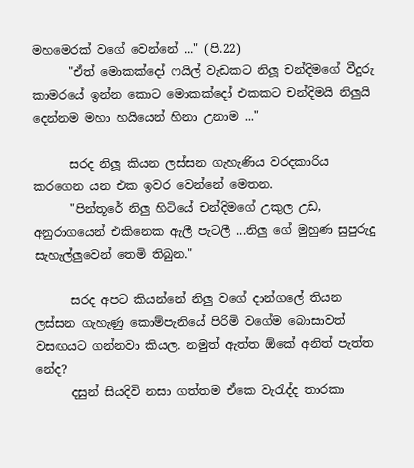මහමෙරක් වගේ වෙන්නේ ..." (පි.22)
      "ඒත් මොකක්දෝ ෆයිල් වැඩකට නිලූ චන්දිමගේ වීදුරු කාමරයේ ඉන්න කොට මොකක්දෝ එකකට චන්දිමයි නිලුයි දෙන්නම මහා හයියෙන් හිනා උනාම ..."

      සරද නිලූ කියන ලස්සන ගැහැණිය වරදකාරිය කරගෙන යන එක ඉවර වෙන්නේ මෙතන.
      "පින්තූරේ නිලු හිටියේ චන්දිමගේ උකුල උඩ, අනුරාගයෙන් එකිනෙක ඇලී පැටලී ...නිලු ගේ මුහුණ සුපුරුදු සැහැල්ලුවෙන් තෙමි තිබුන."

      සරද අපට කියන්නේ නිලු වගේ දාන්ගලේ තියන ලස්සන ගැහැණු කොම්පැනියේ පිරිමි වගේම බොසාවත් වසඟයට ගන්නවා කියල. නමුත් ඇත්ත ඕකේ අනිත් පැත්ත නේද?
      දසුන් සියදිවි නසා ගත්තම ඒකෙ වැරැද්ද තාරකා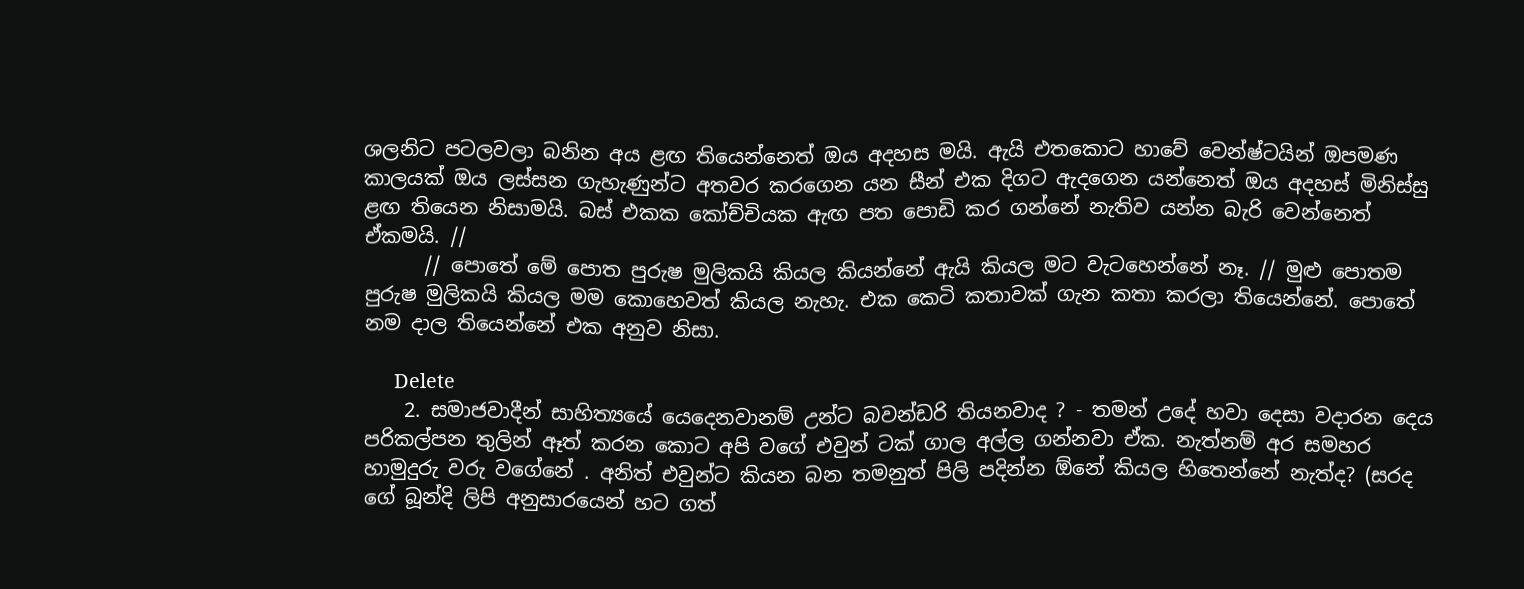ශලනිට පටලවලා බනින අය ළඟ තියෙන්නෙත් ඔය අදහස මයි. ඇයි එතකොට හාවේ වෙන්ෂ්ටයින් ඔපමණ කාලයක් ඔය ලස්සන ගැහැණුන්ට අතවර කරගෙන යන සීන් එක දිගට ඇදගෙන යන්නෙත් ඔය අදහස් මිනිස්සු ළඟ තියෙන නිසාමයි. බස් එකක කෝච්චියක ඇඟ පත පොඩි කර ගන්නේ නැතිව යන්න බැරි වෙන්නෙත් ඒකමයි. //
      // පොතේ මේ පොත පුරුෂ මුලිකයි කියල කියන්නේ ඇයි කියල මට වැටහෙන්නේ නෑ. // මුළු පොතම පුරුෂ මුලිකයි කියල මම කොහෙවත් කියල නැහැ. එක කෙටි කතාවක් ගැන කතා කරලා තියෙන්නේ. පොතේ නම දාල තියෙන්නේ එක අනුව නිසා.

      Delete
    2. සමාජවාදීන් සාහිත්‍යයේ යෙදෙනවානම් උන්ට බවන්ඩරි තියනවාද ? - තමන් උදේ හවා දෙසා වදාරන දෙය පරිකල්පන තුලින් ඈත් කරන කොට අපි වගේ එවුන් ටක් ගාල අල්ල ගන්නවා ඒක. නැත්නම් අර සමහර හාමුදුරු වරු වගේනේ . අනිත් එවුන්ට කියන බන තමනුත් පිලි පදින්න ඕනේ කියල හිතෙන්නේ නැත්ද? (සරද ගේ බූන්දි ලිපි අනුසාරයෙන් හට ගත්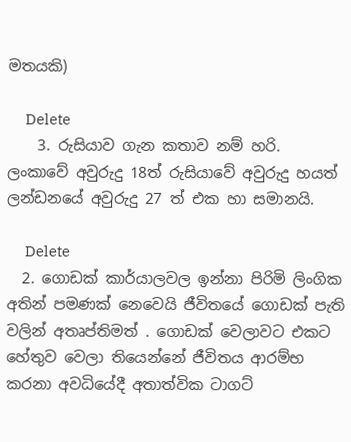මතයකි)

      Delete
    3. රුසියාව ගැන කතාව නම් හරි. ලංකාවේ අවුරුදු 18ත් රුසියාවේ අවුරුදු හයත් ලන්ඩනයේ අවුරුදු 27 ත් එක හා සමානයි.

      Delete
  2. ගොඩක් කාර්යාලවල ඉන්නා පිරිමි ලිංගික අතින් පමණක් නෙවෙයි ජීවිතයේ ගොඩක් පැති වලින් අතෘප්තිමත් . ගොඩක් වෙලාවට එකට හේතුව වෙලා තියෙන්නේ ජීවිතය ආරම්භ කරනා අවධියේදී අතාත්වික ටාගට්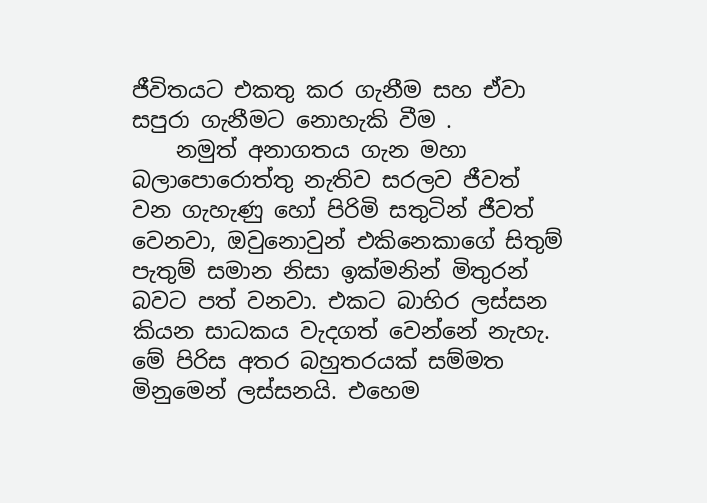ජීවිතයට එකතු කර ගැනීම සහ ඒවා සපුරා ගැනීමට නොහැකි වීම .
    නමුත් අනාගතය ගැන මහා බලාපොරොත්තු නැතිව සරලව ජීවත් වන ගැහැණු හෝ පිරිමි සතුටින් ජීවත් වෙනවා, ඔවුනොවුන් එකිනෙකාගේ සිතුම් පැතුම් සමාන නිසා ඉක්මනින් මිතුරන් බවට පත් වනවා. එකට බාහිර ලස්සන කියන සාධකය වැදගත් වෙන්නේ නැහැ. මේ පිරිස අතර බහුතරයක් සම්මත මිනුමෙන් ලස්සනයි. එහෙම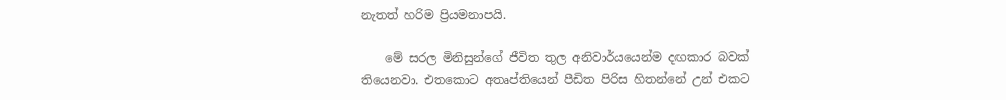නැතත් හරිම ප්‍රියමනාපයි.

    මේ සරල මිනිසුන්ගේ ජීවිත තුල අනිවාර්යයෙන්ම දඟකාර බවක් තියෙනවා. එතකොට අතෘප්තියෙන් පීඩිත පිරිස හිතන්නේ උන් එකට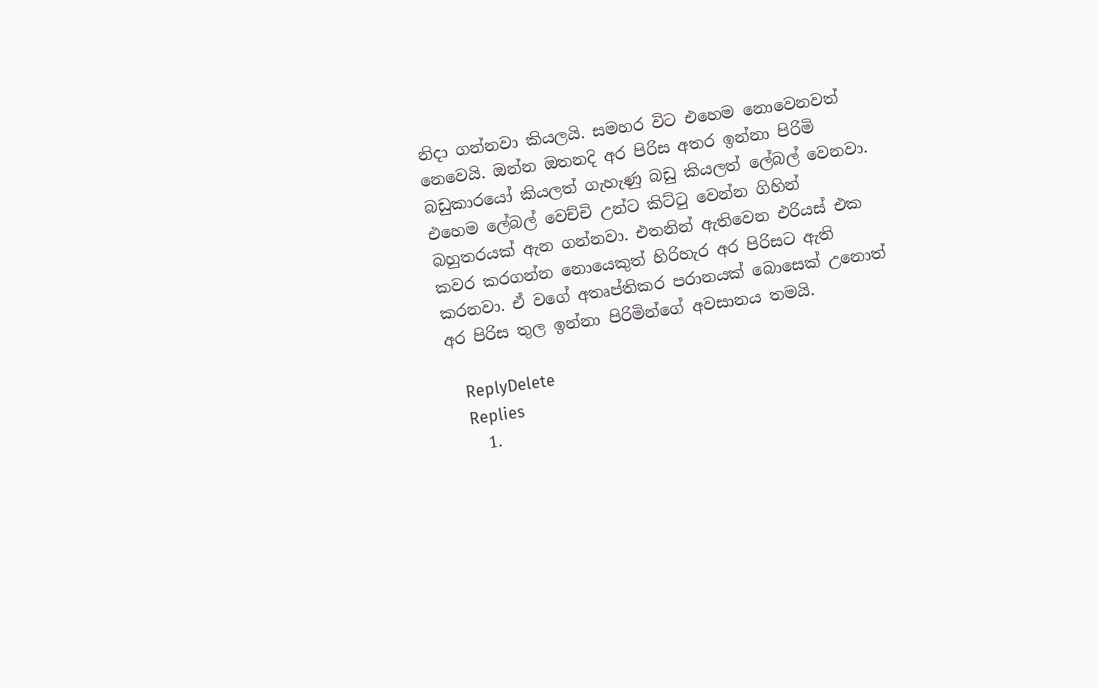නිදා ගන්නවා කියලයි. සමහර විට එහෙම නොවෙනවත් නෙවෙයි. ඔන්න ඔතනදි අර පිරිස අතර ඉන්නා පිරිමි බඩුකාරයෝ කියලත් ගැහැණු බඩු කියලත් ලේබල් වෙනවා. එහෙම ලේබල් වෙච්චි උන්ට කිට්ටු වෙන්න ගිහින් බහුතරයක් ඇන ගන්නවා. එතනින් ඇතිවෙන එරියස් එක කවර කරගන්න නොයෙකුත් හිරිහැර අර පිරිසට ඇති කරනවා. ඒ වගේ අතෘප්තිකර පරානයක් බොසෙක් උනොත් අර පිරිස තුල ඉන්නා පිරිමින්ගේ අවසානය තමයි.

    ReplyDelete
    Replies
    1.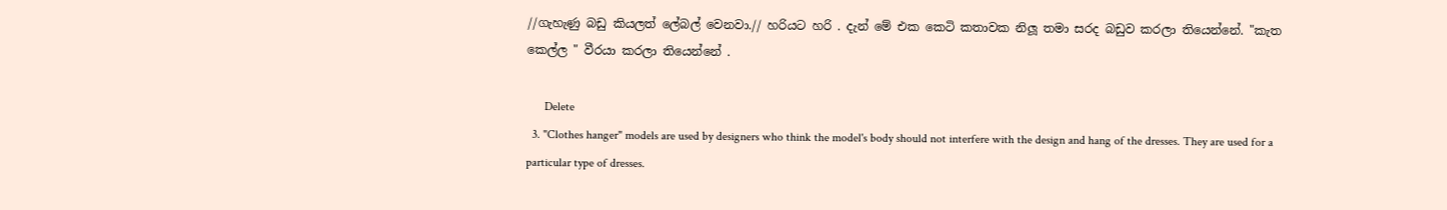//ගැහැණු බඩු කියලත් ලේබල් වෙනවා.// හරියට හරි . දැන් මේ එක කෙටි කතාවක නිලූ තමා සරද බඩුව කරලා තියෙන්නේ. "කැත කෙල්ල " වීරයා කරලා තියෙන්නේ .

      Delete
  3. "Clothes hanger" models are used by designers who think the model's body should not interfere with the design and hang of the dresses. They are used for a particular type of dresses.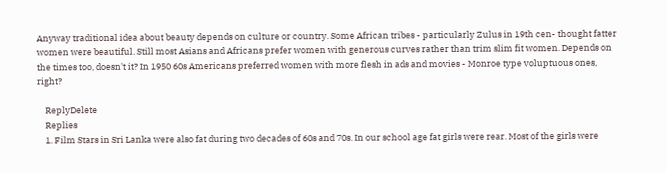Anyway traditional idea about beauty depends on culture or country. Some African tribes - particularly Zulus in 19th cen- thought fatter women were beautiful. Still most Asians and Africans prefer women with generous curves rather than trim slim fit women. Depends on the times too, doesn't it? In 1950 60s Americans preferred women with more flesh in ads and movies - Monroe type voluptuous ones, right?

    ReplyDelete
    Replies
    1. Film Stars in Sri Lanka were also fat during two decades of 60s and 70s. In our school age fat girls were rear. Most of the girls were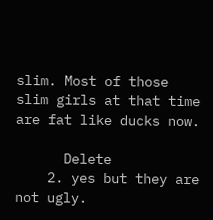slim. Most of those slim girls at that time are fat like ducks now.

      Delete
    2. yes but they are not ugly.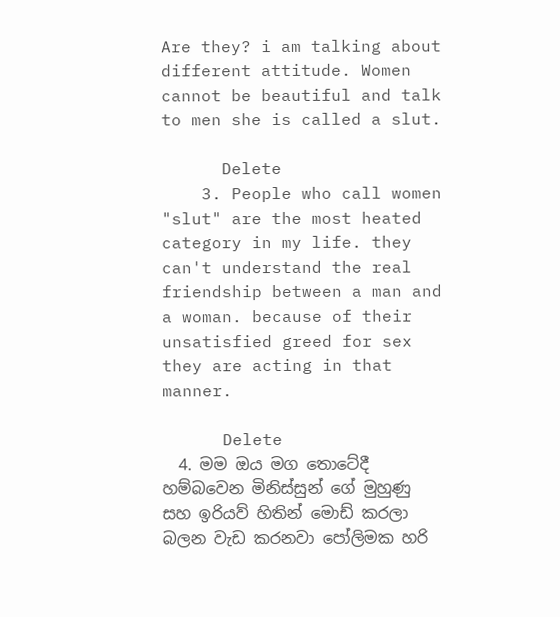Are they? i am talking about different attitude. Women cannot be beautiful and talk to men she is called a slut.

      Delete
    3. People who call women "slut" are the most heated category in my life. they can't understand the real friendship between a man and a woman. because of their unsatisfied greed for sex they are acting in that manner.

      Delete
  4. මම ඔය මග තොටේදී හම්බවෙන මිනිස්සුන් ගේ මුහුණු සහ ඉරියව් හිතින් මොඩ් කරලා බලන වැඩ කරනවා පෝලිමක හරි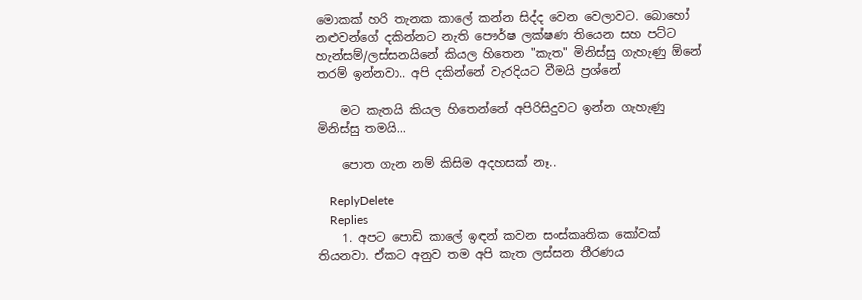මොකක් හරි තැනක කාලේ කන්න සිද්ද වෙන වෙලාවට. බොහෝ නළුවන්ගේ දකින්නට නැති පෞර්ෂ ලක්ෂණ තියෙන සහ පට්ට හැන්සම්/ලස්සනයිනේ කියල හිතෙන "කැත" මිනිස්සු ගැහැණු ඕනේ තරම් ඉන්නවා.. අපි දකින්නේ වැරදියට වීමයි ප්‍රශ්නේ

    මට කැතයි කියල හිතෙන්නේ අපිරිසිදුවට ඉන්න ගැහැණු මිනිස්සු තමයි...

    පොත ගැන නම් කිසිම අදහසක් නෑ..

    ReplyDelete
    Replies
    1. අපට පොඩි කාලේ ඉඳන් කවන සංස්කෘතික කෝවක් තියනවා. ඒකට අනුව තම අපි කැත ලස්සන තීරණය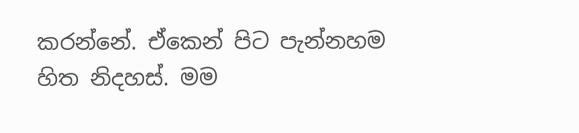කරන්නේ. ඒකෙන් පිට පැන්නහම හිත නිදහස්. මම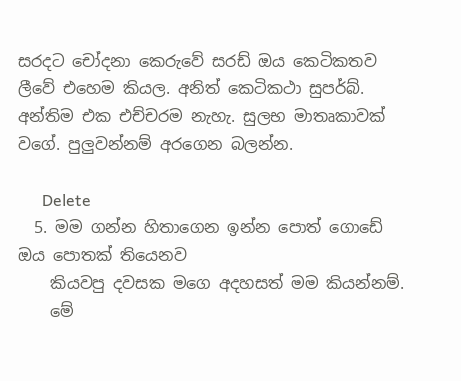සරදට චෝදනා කෙරුවේ සරඩ් ඔය කෙටිකතව ලීවේ එහෙම කියල. අනිත් කෙටිකථා සුපර්බ්. අන්තිම එක එච්චරම නැහැ. සුලභ මාතෘකාවක් වගේ. පුලුවන්නම් අරගෙන බලන්න.

      Delete
  5. මම ගන්න හිතාගෙන ඉන්න පොත් ගොඩේ ඔය පොතක් තියෙනව
    කියවපු දවසක මගෙ අදහසත් මම කියන්නම්.
    මේ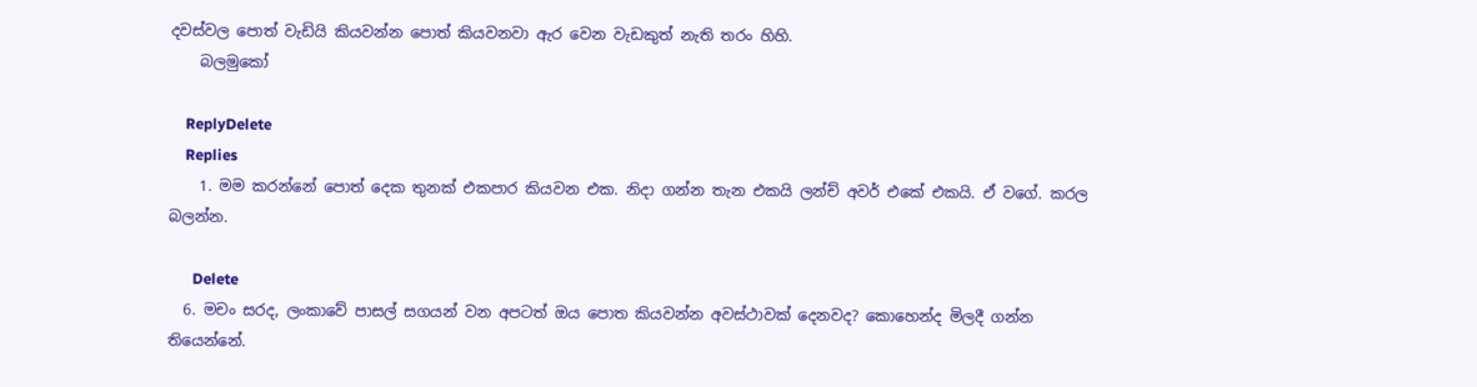දවස්වල පොත් වැඩියි කියවන්න පොත් කියවනවා ඇර වෙන වැඩකුත් නැති තරං හිහි.
    බලමුකෝ

    ReplyDelete
    Replies
    1. මම කරන්නේ පොත් දෙක තුනක් එකපාර කියවන එක. නිදා ගන්න තැන එකයි ලන්ච් අවර් එකේ එකයි. ඒ වගේ. කරල බලන්න.

      Delete
  6. මචං සරද, ලංකාවේ පාසල් සගයන් වන අපටත් ඔය පොත කියවන්න අවස්ථාවක් දෙනවද? කොහෙන්ද මිලදී ගන්න තියෙන්නේ.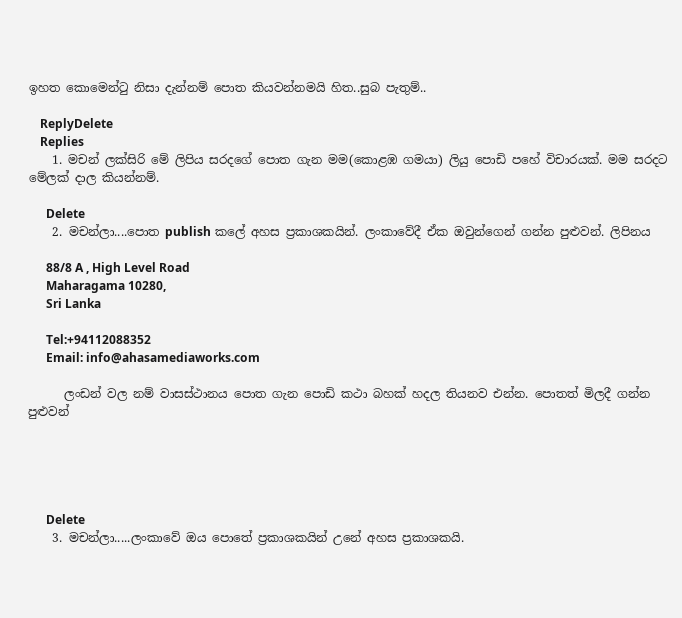ඉහත කොමෙන්ටු නිසා දැන්නම් පොත කියවන්නමයි හිත..සුබ පැතුම්..

    ReplyDelete
    Replies
    1. මචන් ලක්සිරි මේ ලිපිය සරදගේ පොත ගැන මම(කොළඹ ගමයා) ලියු පොඩි පහේ විචාරයක්. මම සරදට මේලක් දාල කියන්නම්.

      Delete
    2. මචන්ලා....පොත publish කලේ අහස ප්‍රකාශකයින්. ලංකාවේදී ඒක ඔවුන්ගෙන් ගන්න පුළුවන්. ලිපිනය

      88/8 A , High Level Road
      Maharagama 10280,
      Sri Lanka

      Tel:+94112088352
      Email: info@ahasamediaworks.com

      ලංඩන් වල නම් වාසස්ථානය පොත ගැන පොඩි කථා බහක් හදල තියනව එන්න. පොතත් මිලදී ගන්න පුළුවන්





      Delete
    3. මචන්ලා.....ලංකාවේ ඔය පොතේ ප්‍රකාශකයින් උනේ අහස ප්‍රකාශකයි.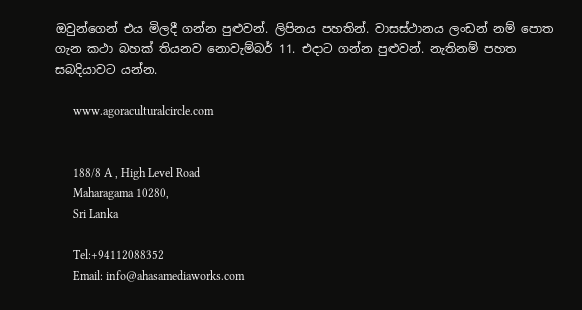ඔවුන්ගෙන් එය මිලදී ගන්න පුළුවන්. ලිපිනය පහතින්. වාසස්ථානය ලංඩන් නම් පොත ගැන කථා බහක් තියනව නොවැම්බර් 11. එදාට ගන්න පුළුවන්. නැතිනම් පහත සබදියාවට යන්න.

      www.agoraculturalcircle.com


      188/8 A , High Level Road
      Maharagama 10280,
      Sri Lanka

      Tel:+94112088352
      Email: info@ahasamediaworks.com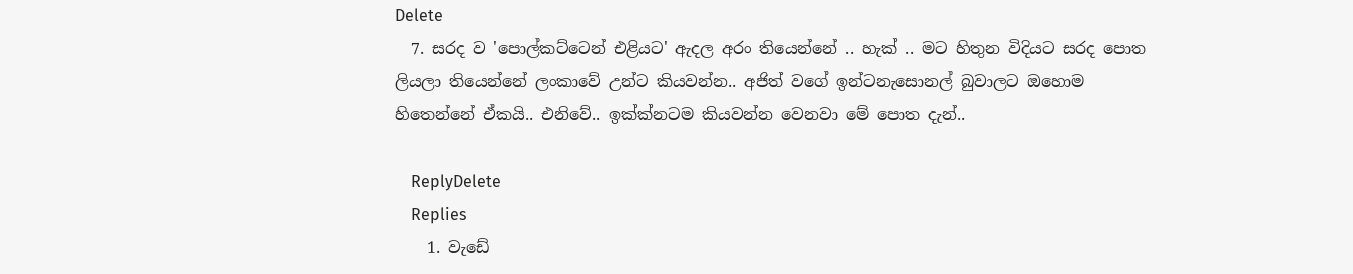Delete
  7. සරද ව 'පොල්කට්ටෙන් එළියට' ඇදල අරං තියෙන්නේ .. හැක් .. මට හිතුන විදියට සරද පොත ලියලා තියෙන්නේ ලංකාවේ උන්ට කියවන්න.. අජිත් වගේ ඉන්ටනැසොනල් බුවාලට ඔහොම හිතෙන්නේ ඒකයි.. එනිවේ.. ඉක්ක්නටම කියවන්න වෙනවා මේ පොත දැන්..

    ReplyDelete
    Replies
    1. වැඩේ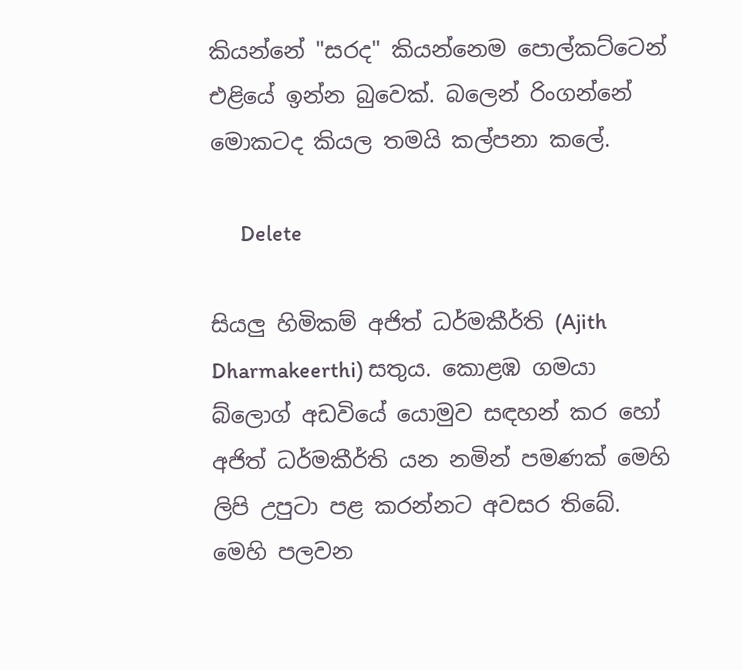කියන්නේ "සරද" කියන්නෙම පොල්කට්ටෙන් එළියේ ඉන්න බුවෙක්. බලෙන් රිංගන්නේ මොකටද කියල තමයි කල්පනා කලේ.

      Delete

සියලු හිමිකම් අජිත් ධර්මකීර්ති (Ajith Dharmakeerthi) සතුය. කොළඹ ගමයා බ්ලොග් අඩවියේ යොමුව සඳහන් කර හෝ අජිත් ධර්මකීර්ති යන නමින් පමණක් මෙහි ලිපි උපුටා පළ කරන්නට අවසර තිබේ.
මෙහි පලවන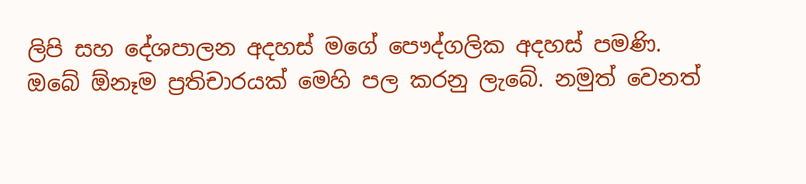ලිපි සහ දේශපාලන අදහස් මගේ පෞද්ගලික අදහස් පමණි.
ඔබේ ඕනෑම ප්‍රතිචාරයක් මෙහි පල කරනු ලැබේ. නමුත් වෙනත්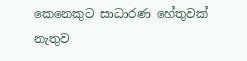කෙනෙකුට සාධාරණ හේතුවක් නැතුව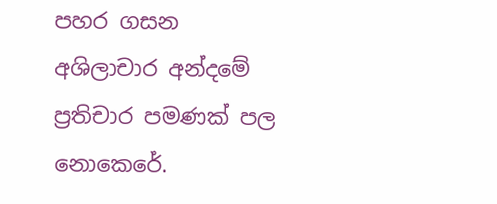පහර ගසන අශිලාචාර අන්දමේ ප්‍රතිචාර පමණක් පල නොකෙරේ.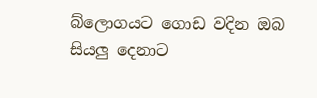බ්ලොගයට ගොඩ වදින ඔබ සියලු දෙනාට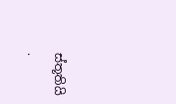ස්තූතියි .